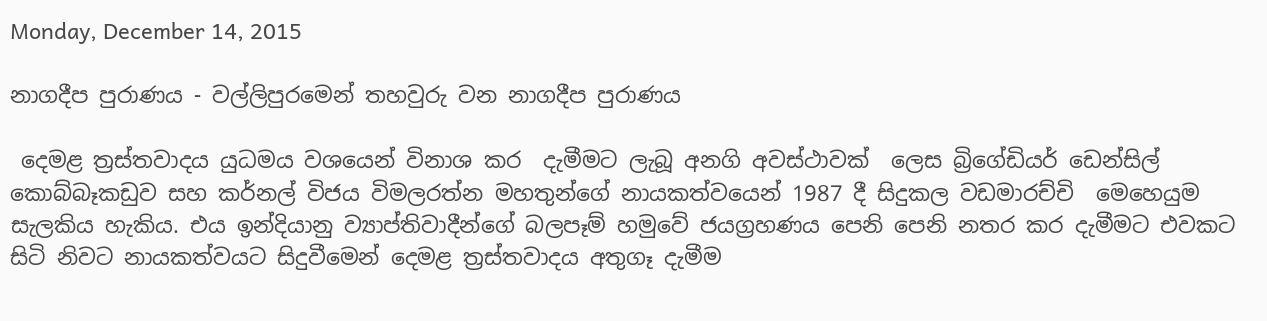Monday, December 14, 2015

නාගදීප පුරාණය - වල්ලිපුරමෙන් තහවුරු වන නාගදීප පුරාණය

 දෙමළ ත්‍රස්තවාදය යුධමය වශයෙන් විනාශ කර  දැමීමට ලැබූ අනගි අවස්ථාවක්  ලෙස බ්‍රිගේඩියර් ඩෙන්සිල් කොබ්බෑකඩුව සහ කර්නල් විජය විමලරත්න මහතුන්ගේ නායකත්වයෙන් 1987 දී සිදුකල වඩමාරච්චි  මෙහෙයුම සැලකිය හැකිය. එය ඉන්දියානු ව්‍යාප්තිවාදීන්ගේ බලපෑම් හමුවේ ජයග්‍රහණය පෙනි පෙනි නතර කර දැමීමට එවකට සිටි නිවට නායකත්වයට සිදුවීමෙන් දෙමළ ත්‍රස්තවාදය අතුගෑ දැමීම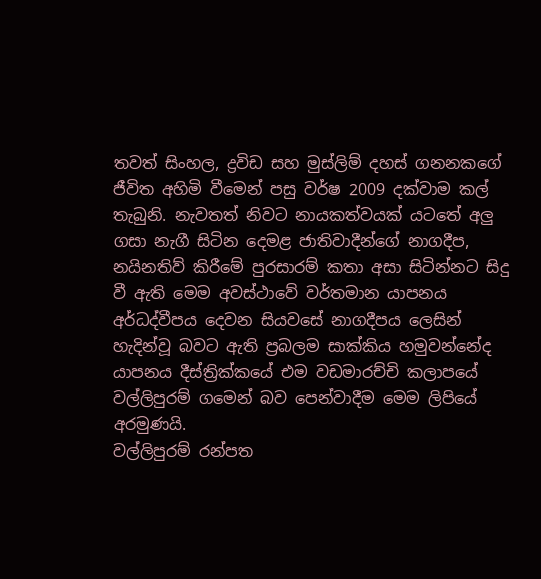තවත් සිංහල, ද්‍රවිඩ සහ මුස්ලිම් දහස් ගනනකගේ ජීවිත අහිමි වීමෙන් පසු වර්ෂ 2009 දක්වාම කල් තැබුනි. නැවතත් නිවට නායකත්වයක් යටතේ අලු ගසා නැගී සිටින දෙමළ ජාතිවාදීන්ගේ නාගදීප, නයිනතිව් කිරීමේ පුරසාරම් කතා අසා සිටින්නට සිදු වී ඇති මෙම අවස්ථාවේ වර්තමාන යාපනය අර්ධද්වීපය දෙවන සියවසේ නාගදීපය ලෙසින් හැදින්වූ බවට ඇති ප්‍රබලම සාක්කිය හමුවන්නේද යාපනය දීස්ත්‍රික්කයේ එම වඩමාරච්චි කලාපයේ වල්ලිපුරම් ගමෙන් බව පෙන්වාදීම මෙම ලිපියේ අරමුණයි.
වල්ලිපුරම් රන්පත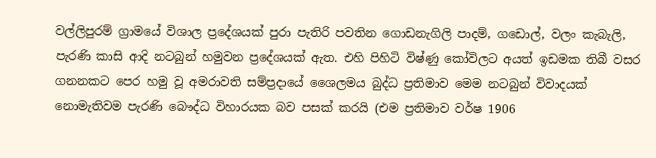වල්ලිපුරම් ග්‍රාමයේ විශාල ප්‍රදේශයක් පුරා පැතිරි පවතින ගොඩනැගිලි පාදම්, ගඩොල්, වලං කැබැලි, පැරණි කාසි ආදි නටබුන් හමුවන ප්‍රදේශයක් ඇත. එහි පිහිටි විෂ්ණු කෝවිලට අයත් ඉඩමක තිබී වසර ගනනකට පෙර හමු වූ අමරාවති සම්ප්‍රදායේ ශෛලමය බුද්ධ ප්‍රතිමාව මෙම නටබුන් විවාදයක් නොමැතිවම පැරණි බෞද්ධ විහාරයක බව පසක් කරයි (එම ප්‍රතිමාව වර්ෂ 1906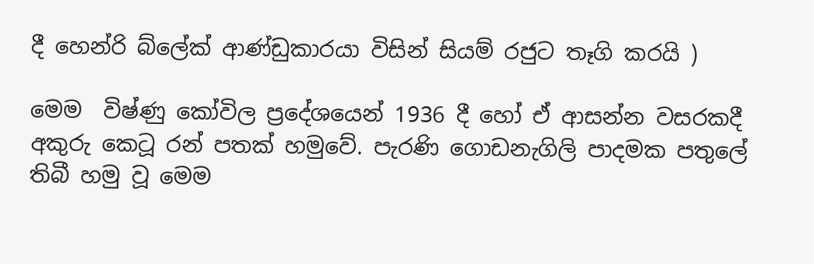දී හෙන්රි බ්ලේක් ආණ්ඩුකාරයා විසින් සියම් රජුට තෑගි කරයි )

මෙම  විෂ්ණු කෝවිල ප්‍රදේශයෙන් 1936 දී හෝ ඒ ආසන්න වසරකදී අකුරු කෙටූ රන් පතක් හමුවේ. පැරණි ගොඩනැගිලි පාදමක පතුලේ තිබී හමු වූ මෙම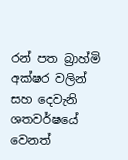රන් පත බ්‍රාහ්මි අක්ෂර වලින් සහ දෙවැනි ශතවර්ෂයේ වෙනත්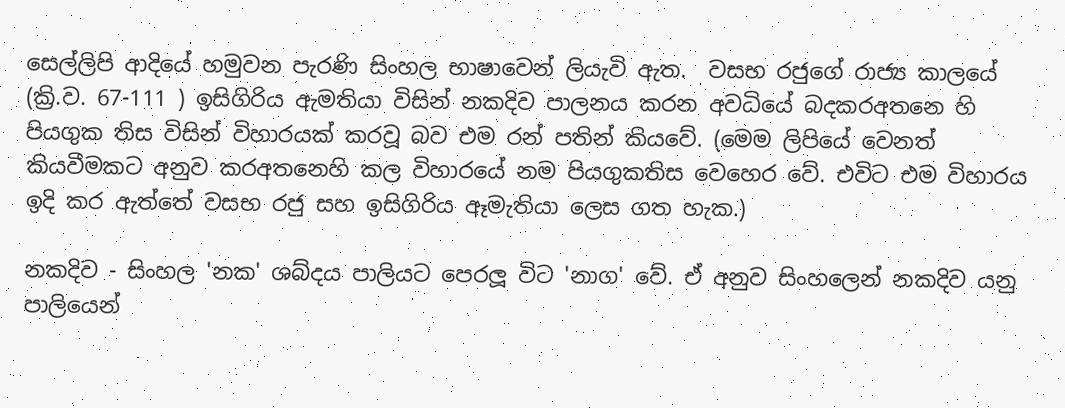සෙල්ලිපි ආදියේ හමුවන පැරණි සිංහල භාෂාවෙන් ලියැවි ඇත.  වසභ රජුගේ රාජ්‍ය කාලයේ (ක්‍රි.ව. 67-111 ) ඉසිගිරිය ඇමතියා විසින් නකදිව පාලනය කරන අවධියේ බදකරඅතනෙ හි පියගුක තිස විසින් විහාරයක් කරවූ බව එම රන් පතින් කියවේ. (මෙම ලිපියේ වෙනත් කියවීමකට අනුව කරඅතනෙහි කල විහාරයේ නම පියගුකතිස වෙහෙර වේ. එවිට එම විහාරය ඉදි කර ඇත්තේ වසභ රජු සහ ඉසිගිරිය ඈමැතියා ලෙස ගත හැක.)

නකදිව - සිංහල 'නක' ශබ්දය පාලියට පෙරලූ විට 'නාග' වේ. ඒ අනුව සිංහලෙන් නකදිව යනු පාලියෙන්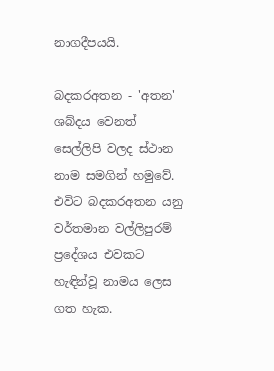නාගදීපයයි.

බදකරඅතන - 'අතන' ශබ්දය වෙනත් සෙල්ලිපි වලද ස්ථාන නාම සමගින් හමුවේ. එවිට බදකරඅතන යනු වර්තමාන වල්ලිපුරම් ප්‍රදේශය එවකට හැඳින්වූ නාමය ලෙස ගත හැක.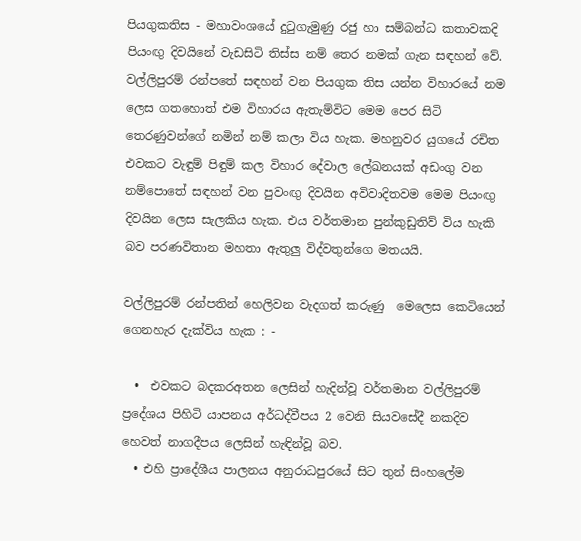පියගුකතිස - මහාවංශයේ දුටුගැමුණු රජු හා සම්බන්ධ කතාවකදි පියංඟු දිවයිනේ වැඩසිටි තිස්ස නම් තෙර නමක් ගැන සඳහන් වේ. වල්ලිපුරම් රන්පතේ සඳහන් වන පියගුක තිස යන්න විහාරයේ නම ලෙස ගතහොත් එම විහාරය ඇතැම්විට මෙම පෙර සිටි තෙරණුවන්ගේ නමින් නම් කලා විය හැක. මහනුවර යුගයේ රචිත එවකට වැඳුම් පිඳුම් කල විහාර දේවාල ලේඛනයක් අඩංගු වන නම්පොතේ සඳහන් වන පුවංඟු දිවයින අවිවාදිතවම මෙම පියංඟු දිවයින ලෙස සැලකිය හැක. එය වර්තමාන පුන්කුඩුතිව් විය හැකි බව පරණවිතාන මහතා ඇතුලු විද්වතුන්ගෙ මතයයි.

වල්ලිපුරම් රන්පතින් හෙලිවන වැදගත් කරුණු  මෙලෙස කෙටියෙන් ගෙනහැර දැක්විය හැක : -

  •  එවකට බදකරඅතන ලෙසින් හැදින්වූ වර්තමාන වල්ලිපුරම් ප්‍රදේශය පිහිටි යාපනය අර්ධද්වීපය 2 වෙනි සියවසේදී නකදිව හෙවත් නාගදීපය ලෙසින් හැඳින්වූ බව.
  • එහි ප්‍රාදේශීය පාලනය අනුරාධපුරයේ සිට තුන් සිංහලේම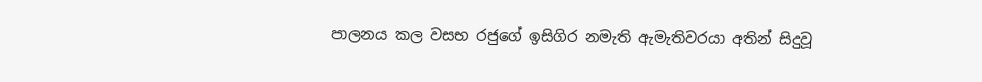පාලනය කල වසභ රජුගේ ඉසිගිර නමැති ඇමැතිවරයා අතින් සිදුවූ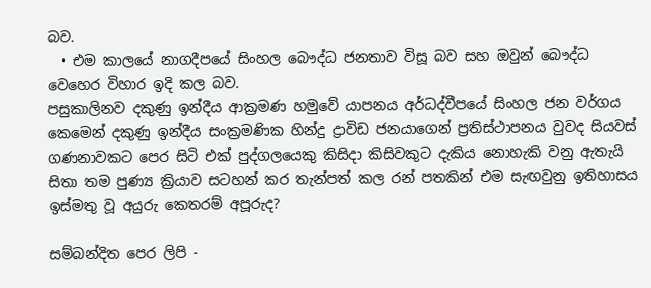බව.
  • එම කාලයේ නාගදීපයේ සිංහල බෞද්ධ ජනතාව විසූ බව සහ ඔවුන් බෞද්ධ වෙහෙර විහාර ඉදි කල බව.
පසුකාලිනව දකුණු ඉන්දීය ආක්‍රමණ හමුවේ යාපනය අර්ධද්වීපයේ සිංහල ජන වර්ගය කෙමෙන් දකුණු ඉන්දීය සංක්‍රමණික හින්දු ද්‍රාවිඩ ජනයාගෙන් ප්‍රතිස්ථාපනය වුවද සියවස් ගණනාවකට පෙර සිටි එක් පුද්ගලයෙකු කිසිදා කිසිවකුට දැකිය නොහැකි වනු ඇතැයි සිතා තම පුණ්‍ය ක්‍රියාව සටහන් කර තැන්පත් කල රන් පතකින් එම සැඟවුනු ඉතිහාසය ඉස්මතු වූ අයුරු කෙතරම් අපූරුද?

සම්බන්දිත පෙර ලිපි -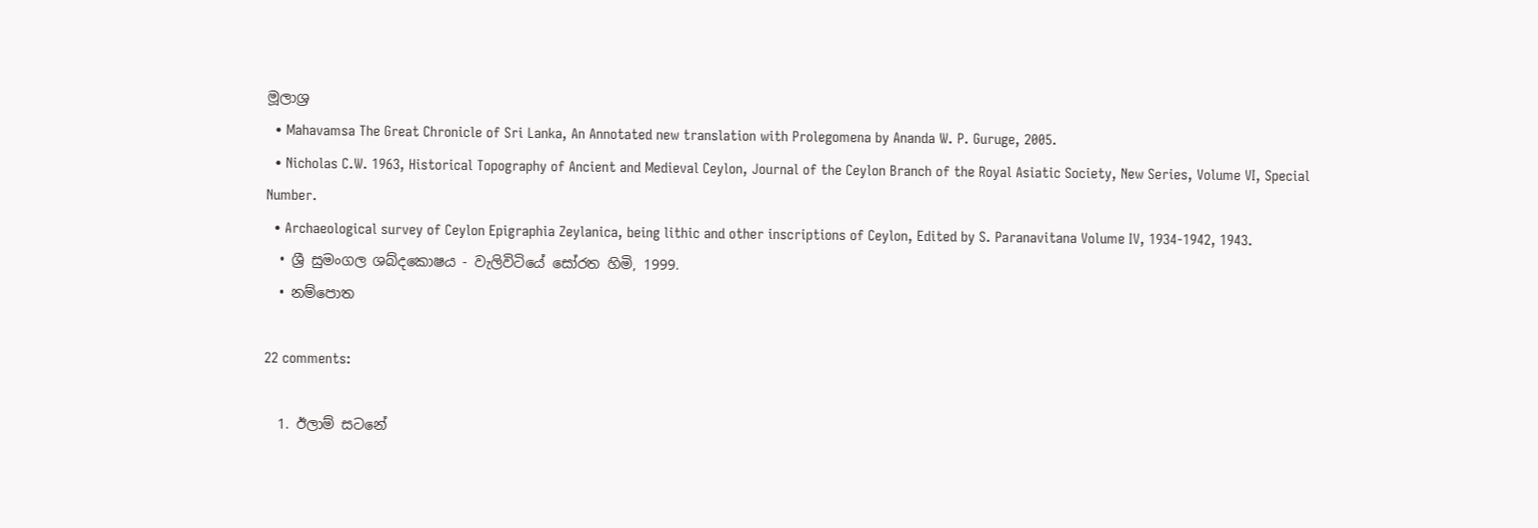මූලාශ්‍ර
  • Mahavamsa The Great Chronicle of Sri Lanka, An Annotated new translation with Prolegomena by Ananda W. P. Guruge, 2005.
  • Nicholas C.W. 1963, Historical Topography of Ancient and Medieval Ceylon, Journal of the Ceylon Branch of the Royal Asiatic Society, New Series, Volume VI, Special Number.
  • Archaeological survey of Ceylon Epigraphia Zeylanica, being lithic and other inscriptions of Ceylon, Edited by S. Paranavitana Volume IV, 1934-1942, 1943.
  • ශ්‍රී සුමංගල ශබ්දකොෂය - වැලිවිටියේ සෝරත හිමි, 1999.
  • නම්පොත

22 comments:

  1. ඊලාම් සටනේ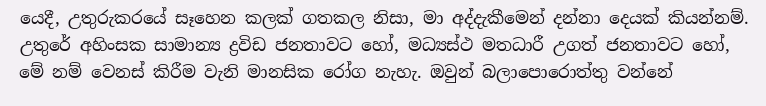යෙදී, උතුරුකරයේ සෑහෙන කලක් ගතකල නිසා, මා අද්දැකීමෙන් දන්නා දෙයක් කියන්නම්. උතුරේ අහිංසක සාමාන්‍ය ද්‍රවිඩ ජනතාවට හෝ, මධ්‍යස්ථ මතධාරී උගත් ජනතාවට හෝ, මේ නම් වෙනස් කිරීම වැනි මානසික රෝග නැහැ. ඔවුන් බලාපොරොත්තු වන්නේ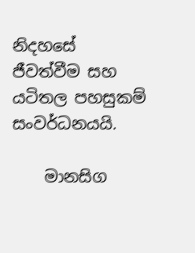නිදහසේ ජීවත්වීම සහ යටිතල පහසුකම් සංවර්ධනයයි.

    මානසිග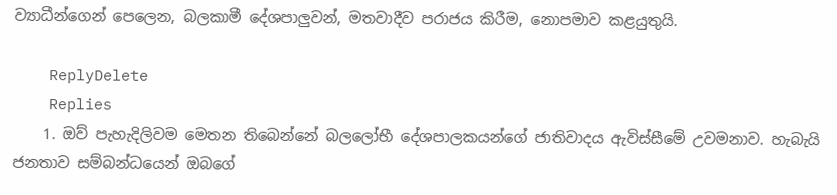ව්‍යාධීන්ගෙන් පෙලෙන, බලකාමී දේශපාලුවන්, මතවාදීව පරාජය කිරීම, නොපමාව කළයුතුයි.

    ReplyDelete
    Replies
    1. ඔව් පැහැදිලිවම මෙතන තිබෙන්නේ බලලෝභී දේශපාලකයන්ගේ ජාතිවාදය ඇවිස්සීමේ උවමනාව. හැබැයි ජනතාව සම්බන්ධයෙන් ඔබගේ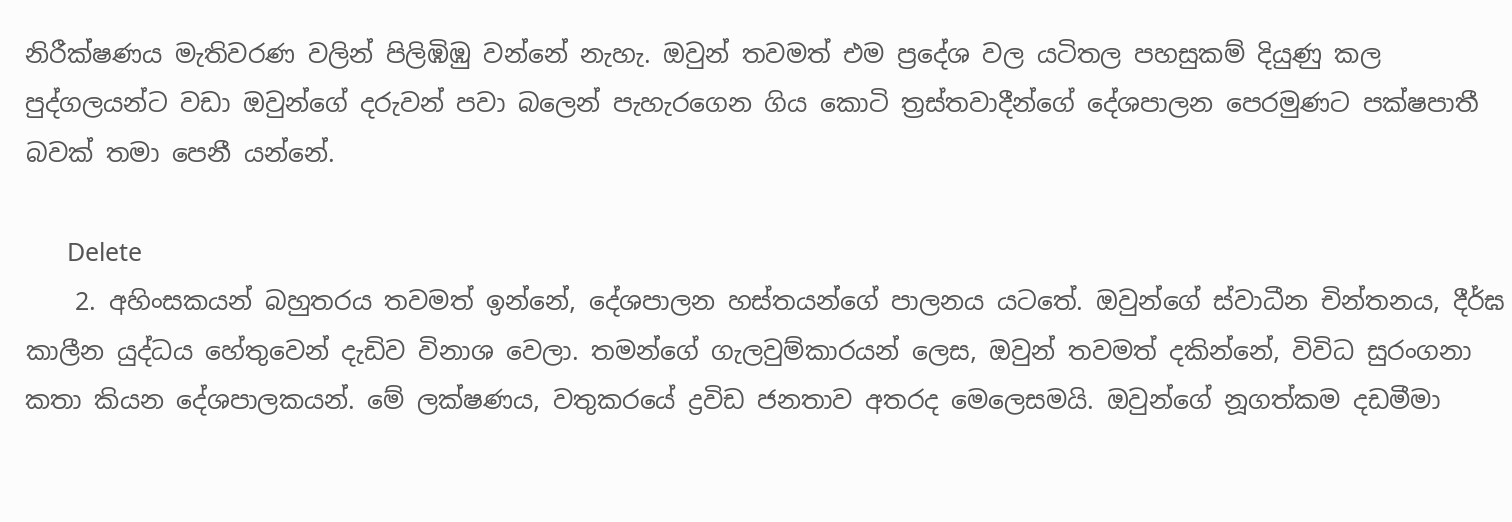නිරීක්ෂණය මැතිවරණ වලින් පිලිඹිඹු වන්නේ නැහැ. ඔවුන් තවමත් එම ප්‍රදේශ වල යටිතල පහසුකම් දියුණු කල පුද්ගලයන්ට වඩා ඔවුන්ගේ දරුවන් පවා බලෙන් පැහැරගෙන ගිය කොටි ත්‍රස්තවාදීන්ගේ දේශපාලන පෙරමුණට පක්ෂපාතී බවක් තමා පෙනී යන්නේ.

      Delete
    2. අහිංසකයන් බහුතරය තවමත් ඉන්නේ, දේශපාලන හස්තයන්ගේ පාලනය යටතේ. ඔවුන්ගේ ස්වාධීන චින්තනය, දීර්ඝ කාලීන යුද්ධය හේතුවෙන් දැඩිව විනාශ වෙලා. තමන්ගේ ගැලවුම්කාරයන් ලෙස, ඔවුන් තවමත් දකින්නේ, විවිධ සුරංගනා කතා කියන දේශපාලකයන්. මේ ලක්ෂණය, වතුකරයේ ද්‍රවිඩ ජනතාව අතරද මෙලෙසමයි. ඔවුන්ගේ නූගත්කම දඩමීමා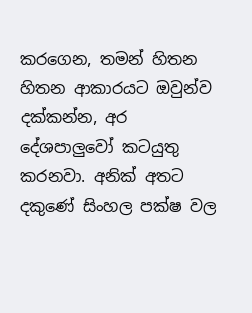කරගෙන, තමන් හිතන හිතන ආකාරයට ඔවුන්ව දක්කන්න, අර දේශපාලුවෝ කටයුතු කරනවා. අනික් අතට දකුණේ සිංහල පක්ෂ වල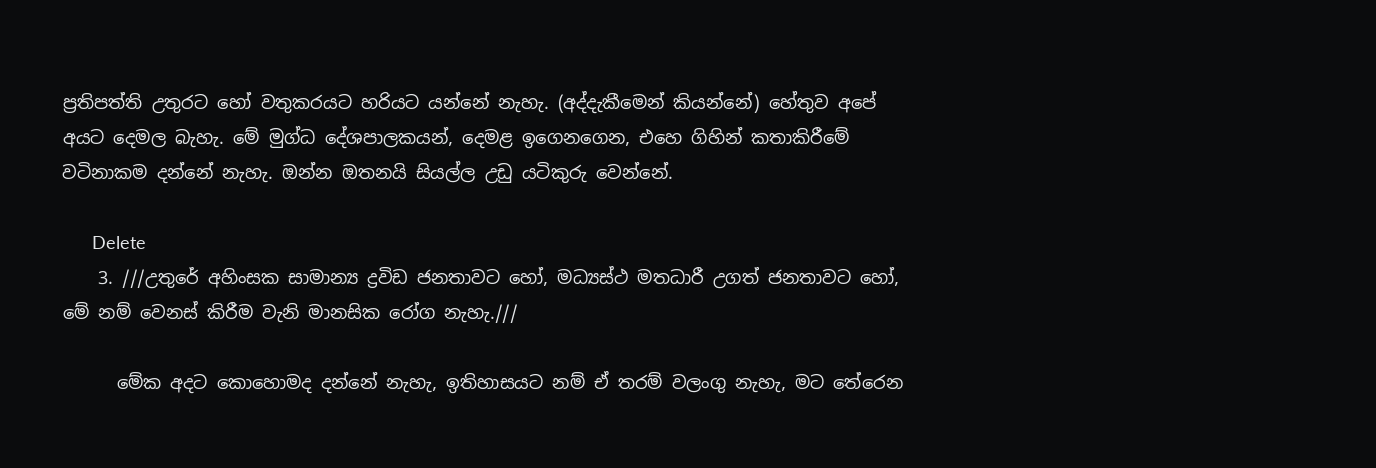ප්‍රතිපත්ති උතුරට හෝ වතුකරයට හරියට යන්නේ නැහැ. (අද්දැකීමෙන් කියන්නේ) හේතුව අපේ අයට දෙමල බැහැ. මේ මුග්ධ දේශපාලකයන්, දෙමළ ඉගෙනගෙන, එහෙ ගිහින් කතාකිරීමේ වටිනාකම දන්නේ නැහැ. ඔන්න ඔතනයි සියල්ල උඩු යටිකුරු වෙන්නේ.

      Delete
    3. ///උතුරේ අහිංසක සාමාන්‍ය ද්‍රවිඩ ජනතාවට හෝ, මධ්‍යස්ථ මතධාරී උගත් ජනතාවට හෝ, මේ නම් වෙනස් කිරීම වැනි මානසික රෝග නැහැ.///

      මේක අදට කොහොමද දන්නේ නැහැ, ඉතිහාසයට නම් ඒ තරම් වලංගු නැහැ, මට තේරෙන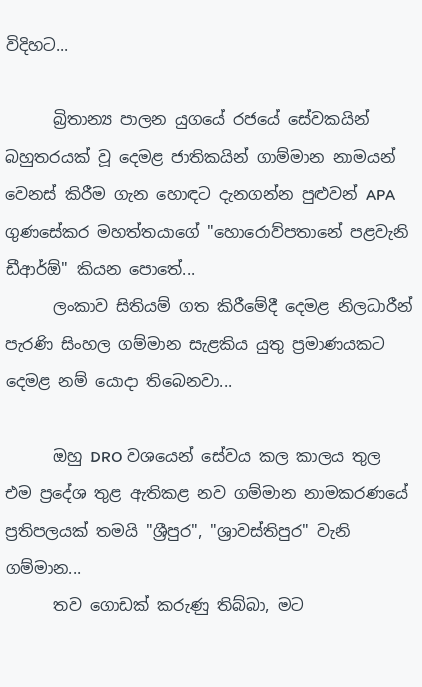විදිහට...

      බ්‍රිතාන්‍ය පාලන යුගයේ රජයේ සේවකයින් බහුතරයක් වූ දෙමළ ජාතිකයින් ගාම්මාන නාමයන් වෙනස් කිරීම ගැන හොඳට දැනගන්න පුළුවන් APA ගුණසේකර මහත්තයාගේ "හොරොව්පතානේ පළවැනි ඩීආර්ඕ" කියන පොතේ...
      ලංකාව සිතියම් ගත කිරීමේදී දෙමළ නිලධාරීන් පැරණි සිංහල ගම්මාන සැළකිය යුතු ප්‍රමාණයකට දෙමළ නම් යොදා තිබෙනවා...

      ඔහු DRO වශයෙන් සේවය කල කාලය තුල එම ප්‍රදේශ තුළ ඇතිකළ නව ගම්මාන නාමකරණයේ ප්‍රතිපලයක් තමයි "ශ්‍රීපුර", "ශ්‍රාවස්තිපුර" වැනි ගම්මාන...
      තව ගොඩක් කරුණු තිබ්බා, මට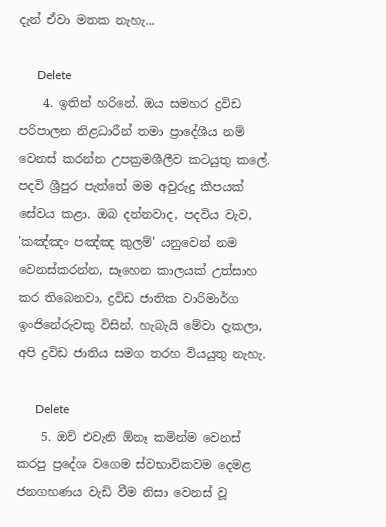දැන් ඒවා මතක නැහැ...

      Delete
    4. ඉතින් හරිනේ. ඔය සමහර ද්‍රවිඩ පරිපාලන නිළධාරීන් තමා ප්‍රාදේශීය නම් වෙනස් කරන්න උපක්‍රමශීලීව කටයුතු කලේ. පදවි ශ්‍රීපුර පැත්තේ මම අවුරුදු කීපයක් සේවය කළා. ඔබ දන්නවාද, පදවිය වැව, 'කඤ්ඤං පඤ්ඤ කුලම්' යනුවෙන් නම වෙනස්කරන්න, සෑහෙන කාලයක් උත්සාහ කර තිබෙනවා, ද්‍රවිඩ ජාතික වාරිමාර්ග ඉංජිනේරුවකු විසින්. හැබැයි මේවා දැකලා, අපි ද්‍රවිඩ ජාතිය සමග තරහ වියයුතු නැහැ.

      Delete
    5. ඔව් එවැනි ඕනෑ කමින්ම වෙනස් කරපු ප්‍රදේශ වගෙම ස්වභාවිකවම දෙමළ ජනගහණය වැඩි වීම නිසා වෙනස් වූ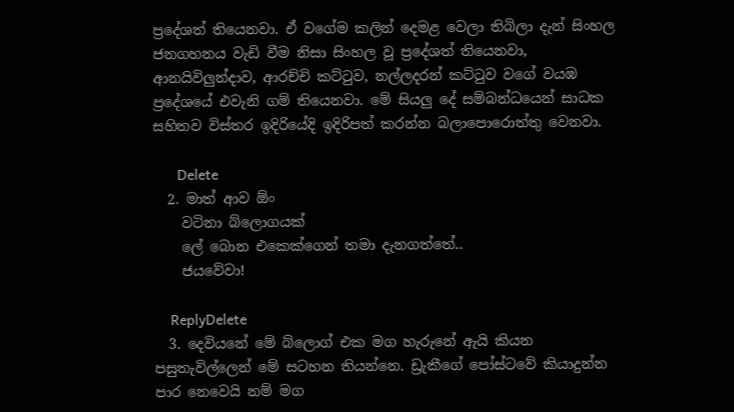ප්‍රදේශත් තියෙනවා. ඒ වගේම කලින් දෙමළ වෙලා තිබිලා දැන් සිංහල ජනගහනය වැඩි වීම නිසා සිංහල වූ ප්‍රදේශත් තියෙනවා, ආනයිවිලුන්දාව, ආරච්චි කට්ටුව, නල්ලදරන් කට්ටුව වගේ වයඹ ප්‍රදේශයේ එවැනි ගම් තියෙනවා. මේ සියලු දේ සම්බන්ධයෙන් සාධක සහිතව විස්තර ඉදිරියේදි ඉදිරිපත් කරන්න බලාපොරොත්තු වෙනවා.

      Delete
  2. මාත් ආව ඕං
    වටිනා බ්ලොගයක්
    ලේ බොන එකෙක්ගෙන් තමා දැනගත්තේ..
    ජයවේවා!

    ReplyDelete
  3. දෙවියනේ මේ බ්ලොග් එක මග හැරුනේ ඇයි කියන පසුතැවිල්ලෙන් මේ සටහන තියන්නෙ. ඩ්‍රැකීගේ පෝස්ටවේ කියාදුන්න පාර නෙවෙයි නම් මග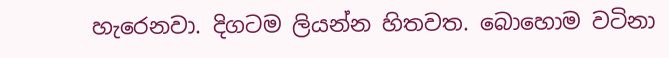හැරෙනවා. දිගටම ලියන්න හිතවත. බොහොම වටිනා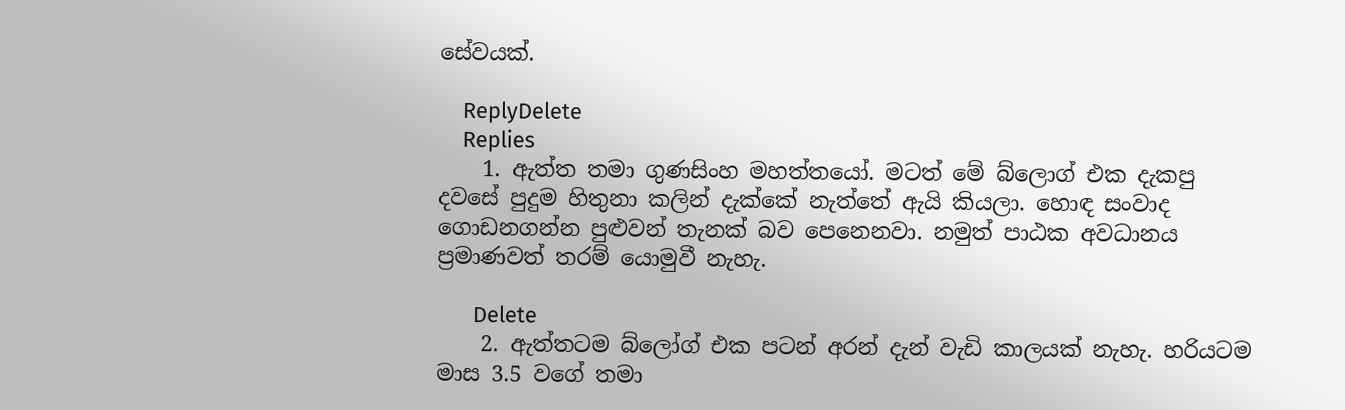සේවයක්.

    ReplyDelete
    Replies
    1. ඇත්ත තමා ගුණසිංහ මහත්තයෝ. මටත් මේ බ්ලොග් එක දැකපු දවසේ පුදුම හිතුනා කලින් දැක්කේ නැත්තේ ඇයි කියලා. හොඳ සංවාද ගොඩනගන්න පුළුවන් තැනක් බව පෙනෙනවා. නමුත් පාඨක අවධානය ප්‍රමාණවත් තරම් යොමුවී නැහැ.

      Delete
    2. ඇත්තටම බ්ලෝග් එක පටන් අරන් දැන් වැඩි කාලයක් නැහැ. හරියටම මාස 3.5 වගේ තමා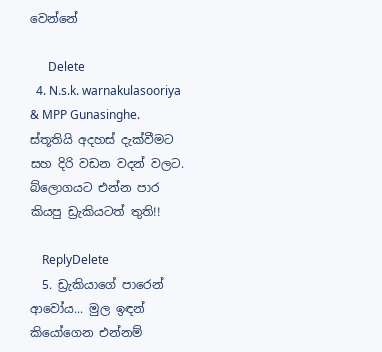වෙන්නේ

      Delete
  4. N.s.k. warnakulasooriya & MPP Gunasinghe. ස්තූතියි අදහස් දැක්වීමට සහ දිරි වඩන වදන් වලට. බ්ලොගයට එන්න පාර කියපු ඩ්‍රැකියටත් තුති!!

    ReplyDelete
  5. ඩ්‍රැකියාගේ පාරෙන් ආවෝය... මුල ඉඳන් කියෝගෙන එන්නම්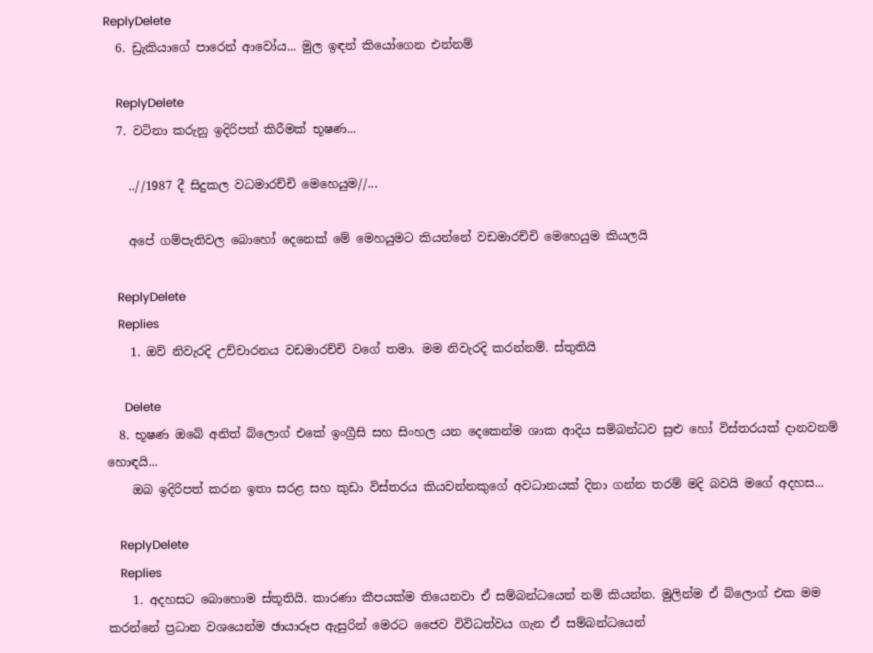ReplyDelete
  6. ඩ්‍රැකියාගේ පාරෙන් ආවෝය... මුල ඉඳන් කියෝගෙන එන්නම්

    ReplyDelete
  7. වටිනා කරුනු ඉදිරිපත් කිරීමක් භූෂණ...

    ..//1987 දී සිදුකල වධමාරච්චි මෙහෙයුම//...

    අපේ ගම්පැතිවල බොහෝ දෙනෙක් මේ මෙහයුමට කියන්නේ වඩමාරච්චි මෙහෙයුම කියලයි

    ReplyDelete
    Replies
    1. ඔව් නිවැරදි උච්චාරනය වඩමාරච්චි වගේ තමා. මම නිවැරදි කරන්නම්. ස්තුතියි

      Delete
  8. භූෂණ ඔබේ අනිත් බ්ලොග් එකේ ඉංග්‍රීසි සහ සිංහල යන දෙකෙන්ම ශාක ආදිය සම්බන්ධව සුළු හෝ විස්තරයක් දානවනම් හොඳයි...
    ඔබ ඉදිරිපත් කරන ඉතා සරළ සහ කුඩා විස්තරය කියවන්නකුගේ අවධානයක් දිනා ගන්න තරම් මදි බවයි මගේ අදහස...

    ReplyDelete
    Replies
    1. අදහසට බොහොම ස්තූතියි. කාරණා කීපයක්ම තියෙනවා ඒ සම්බන්ධයෙන් නම් කියන්න. මුලින්ම ඒ බ්ලොග් එක මම කරන්නේ ප්‍රධාන වශයෙන්ම ඡායාරූප ඇසුරින් මෙරට ජෛව විවිධත්වය ගැන ඒ සම්බන්ධයෙන්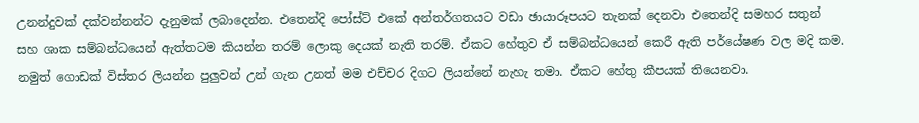උනන්දුවක් දක්වන්නන්ට දැනුමක් ලබාදෙන්න. එතෙන්දි පෝස්ට් එකේ අන්තර්ගතයට වඩා ඡායාරූපයට තැනක් දෙනවා එතෙන්දි සමහර සතුන් සහ ශාක සම්බන්ධයෙන් ඇත්තටම කියන්න තරම් ලොකු දෙයක් නැති තරම්. ඒකට හේතුව ඒ සම්බන්ධයෙන් කෙරී ඇති පර්යේෂණ වල මදි කම. නමුත් ගොඩක් විස්තර ලියන්න පුලුවන් උන් ගැන උනත් මම එච්චර දිගට ලියන්නේ නැහැ තමා. ඒකට හේතු කීපයක් තියෙනවා.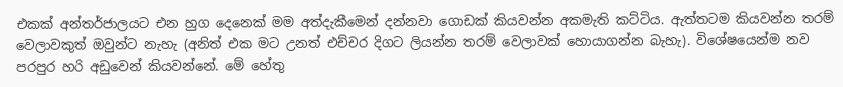එකක් අන්තර්ජාලයට එන හුග දෙනෙක් මම අත්දැකීමෙන් දන්නවා ගොඩක් කියවන්න අකමැති කට්ටිය. ඇත්තටම කියවන්න තරම් වෙලාවකුත් ඔවුන්ට නැහැ (අනිත් එක මට උනත් එච්චර දිගට ලියන්න තරම් වෙලාවක් හොයාගන්න බැහැ). විශේෂයෙන්ම නව පරපුර හරි අඩුවෙන් කියවන්නේ. මේ හේතු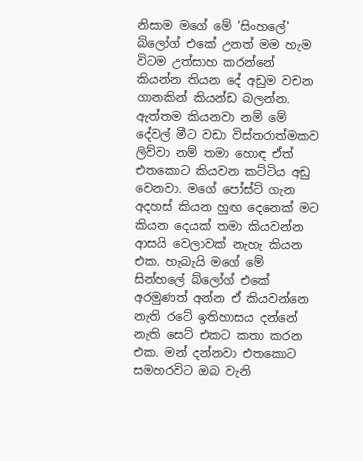නිසාම මගේ මේ 'සිංහලේ' බ්ලෝග් එකේ උනත් මම හැම විටම උත්සාහ කරන්නේ කියන්න තියන දේ අඩුම වචන ගානකින් කියන්ඩ බලන්න. ඇත්තම කියනවා නම් මේ දේවල් මීට වඩා විස්තරාත්මකව ලිව්වා නම් තමා හොඳ ඒත් එතකොට කියවන කට්ටිය අඩු වෙනවා. මගේ පෝස්ට් ගැන අදහස් කියන හුඟ දෙනෙක් මට කියන දෙයක් තමා කියවන්න ආසයි වෙලාවක් නැහැ කියන එක. හැබැයි මගේ මේ සින්හලේ බ්ලෝග් එකේ අරමුණත් අන්න ඒ කියවන්නෙ නැති රටේ ඉතිහාසය දන්නේ නැති සෙට් එකට කතා කරන එක. මන් දන්නවා එතකොට සමහරවිට ඔබ වැනි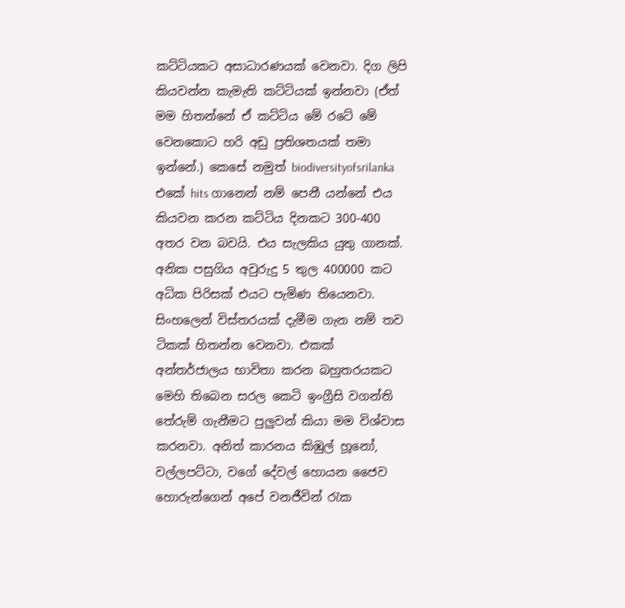කට්ටියකට අසාධාරණයක් වෙනවා. දිග ලිපි කියවන්න කැමැති කට්ටියක් ඉන්නවා (ඒත් මම හිතන්නේ ඒ කට්ටිය මේ රටේ මේ වෙනකොට හරි අඩු ප්‍රතිශතයක් තමා ඉන්නේ.) කෙසේ නමුත් biodiversityofsrilanka එකේ hits ගානෙන් නම් පෙනී යන්නේ එය කියවන කරන කට්ටිය දිනකට 300-400 අතර වන බවයි. එය සැලකිය යුතු ගානක්. අනික පසුගිය අවුරුදු 5 තුල 400000 කට අධික පිරිසක් එයට පැමිණ තියෙනවා. සිංහලෙන් විස්තරයක් දැමීම ගැන නම් තව ටිකක් හිතන්න වෙනවා. එකක් අන්තර්ජාලය භාවිතා කරන බහුතරයකට මෙහි තිබෙන සරල කෙටි ඉංග්‍රීසි වගන්ති තේරුම් ගැනීමට පුලුවන් කියා මම විශ්වාස කරනවා. අනිත් කාරනය කිඹුල් හූනෝ, වල්ලපට්ටා, වගේ දේවල් හොයන ජෛව හොරුන්ගෙන් අපේ වනජීවින් රැක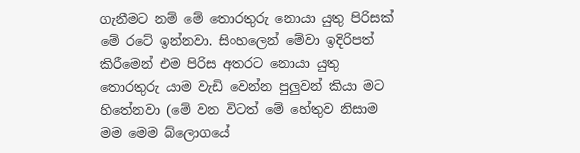ගැනීමට නම් මේ තොරතුරු නොයා යුතු පිරිසක් මේ රටේ ඉන්නවා. සිංහලෙන් මේවා ඉදිරිපත් කිරීමෙන් එම පිරිස අතරට නොයා යුතු තොරතුරු යාම වැඩි වෙන්න පුලුවන් කියා මට හිතේනවා (මේ වන විටත් මේ හේතුව නිසාම මම මෙම බ්ලොගයේ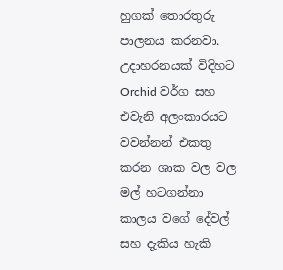හුගක් තොරතුරු පාලනය කරනවා. උදාහරනයක් විදිහට Orchid වර්ග සහ එවැනි අලංකාරයට වවන්නන් එකතු කරන ශාක වල වල මල් හටගන්නා කාලය වගේ දේවල් සහ දැකිය හැකි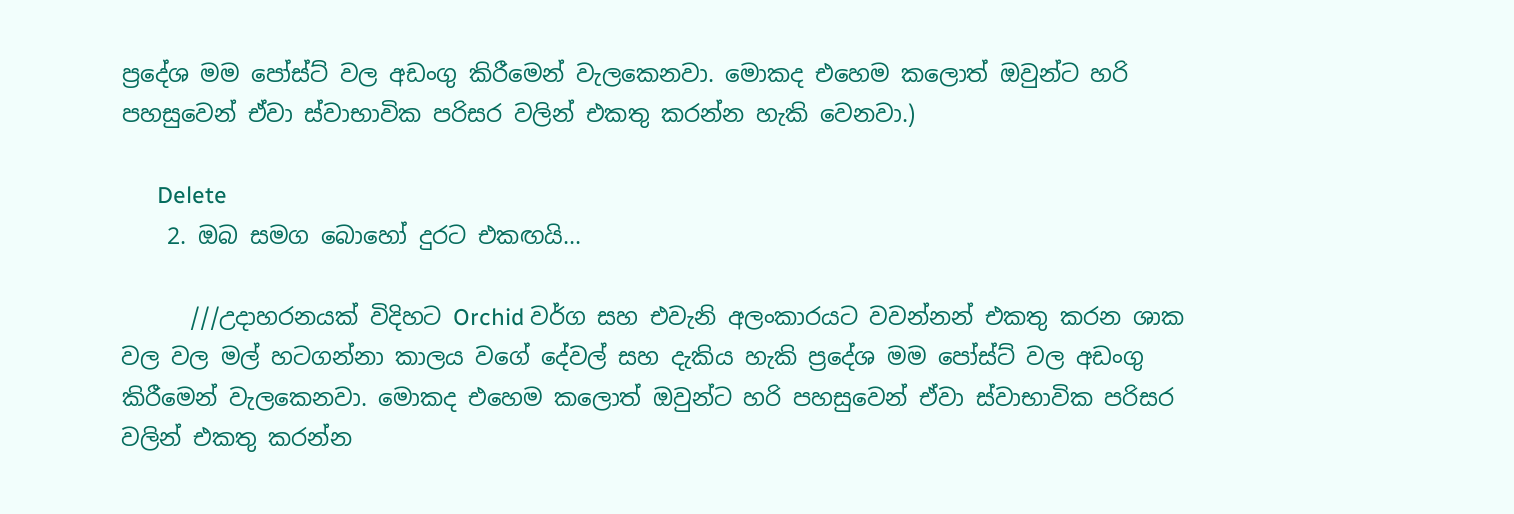ප්‍රදේශ මම පෝස්ට් වල අඩංගු කිරීමෙන් වැලකෙනවා. මොකද එහෙම කලොත් ඔවුන්ට හරි පහසුවෙන් ඒවා ස්වාභාවික පරිසර වලින් එකතු කරන්න හැකි වෙනවා.)

      Delete
    2. ඔබ සමග බොහෝ දුරට එකඟයි...

      ///උදාහරනයක් විදිහට Orchid වර්ග සහ එවැනි අලංකාරයට වවන්නන් එකතු කරන ශාක වල වල මල් හටගන්නා කාලය වගේ දේවල් සහ දැකිය හැකි ප්‍රදේශ මම පෝස්ට් වල අඩංගු කිරීමෙන් වැලකෙනවා. මොකද එහෙම කලොත් ඔවුන්ට හරි පහසුවෙන් ඒවා ස්වාභාවික පරිසර වලින් එකතු කරන්න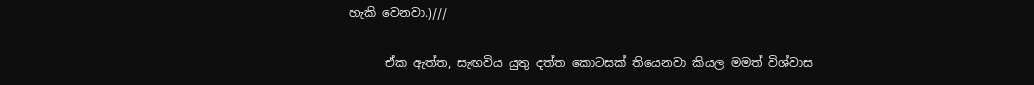හැකි වෙනවා.)///

      ඒක ඇත්ත, සැඟවිය යුතු දත්ත කොටසක් තියෙනවා කියල මමත් විශ්වාස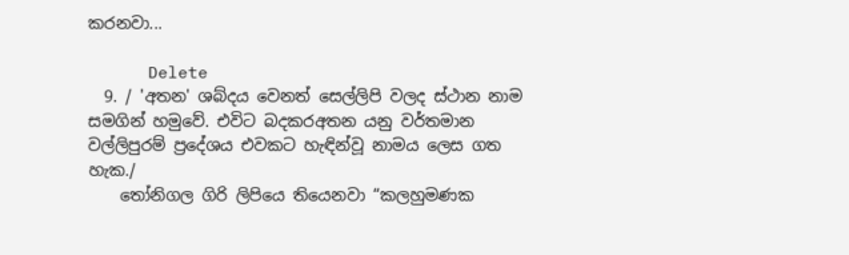කරනවා...

      Delete
  9. / 'අතන' ශබ්දය වෙනත් සෙල්ලිපි වලද ස්ථාන නාම සමගින් හමුවේ. එවිට බදකරඅතන යනු වර්තමාන වල්ලිපුරම් ප්‍රදේශය එවකට හැඳින්වූ නාමය ලෙස ගත හැක./
    තෝනිගල ගිරි ලිපියෙ තියෙනවා “කලහුමණක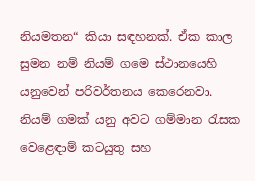නියමතන“ කියා සඳහනක්. ඒක කාල සුමන නම් නියම් ගමෙ ස්ථානයෙහි යනුවෙන් පරිවර්තනය කෙරෙනවා. නියම් ගමක් යනු අවට ගම්මාන රැසක වෙළෙඳාම් කටයුතු සහ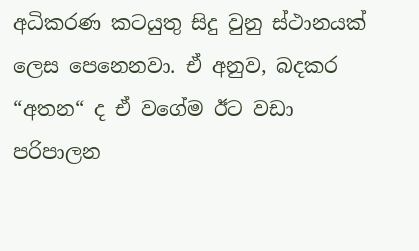අධිකරණ කටයුතු සිදු වුනු ස්ථානයක් ලෙස පෙනෙනවා. ඒ අනුව, බදකර “අතන“ ද ඒ වගේම ඊට වඩා පරිපාලන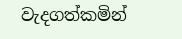වැදගත්කමින්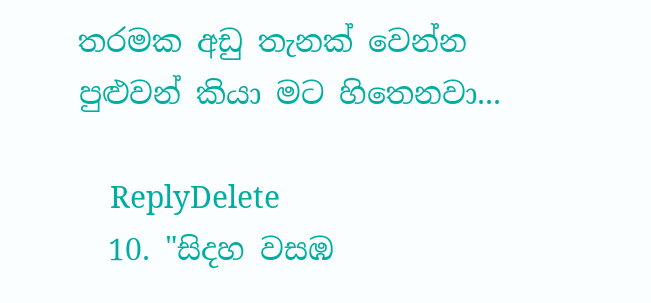තරමක අඩු තැනක් වෙන්න පුළුවන් කියා මට හිතෙනවා...

    ReplyDelete
  10. "සිදහ වසඹ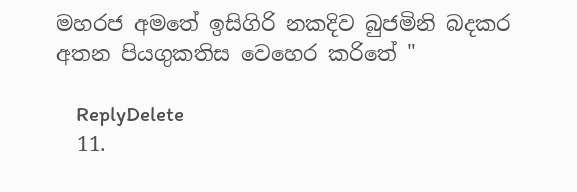මහරජ අමතේ ඉසිගිරි නකදිව බුජමිනි බදකර අතන පියගුකතිස වෙහෙර කරිතේ "

    ReplyDelete
  11.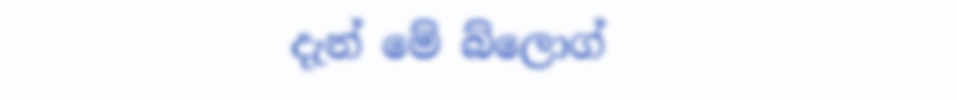දැන් මේ බ්ලොග්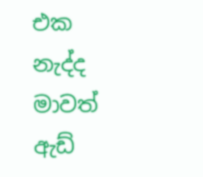එක නැද්ද මාවත් ඇඩ්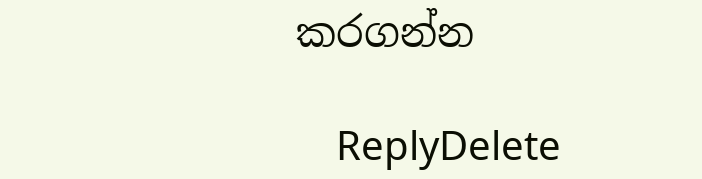කරගන්න

    ReplyDelete